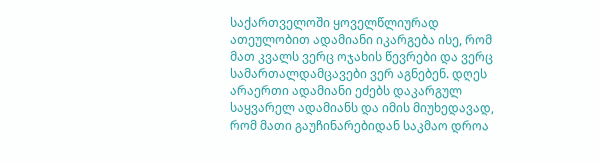საქართველოში ყოველწლიურად ათეულობით ადამიანი იკარგება ისე, რომ მათ კვალს ვერც ოჯახის წევრები და ვერც სამართალდამცავები ვერ აგნებენ. დღეს არაერთი ადამიანი ეძებს დაკარგულ საყვარელ ადამიანს და იმის მიუხედავად, რომ მათი გაუჩინარებიდან საკმაო დროა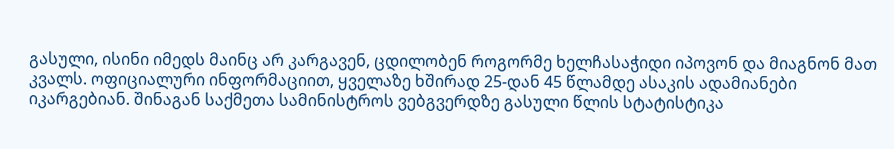გასული, ისინი იმედს მაინც არ კარგავენ, ცდილობენ როგორმე ხელჩასაჭიდი იპოვონ და მიაგნონ მათ კვალს. ოფიციალური ინფორმაციით, ყველაზე ხშირად 25-დან 45 წლამდე ასაკის ადამიანები იკარგებიან. შინაგან საქმეთა სამინისტროს ვებგვერდზე გასული წლის სტატისტიკა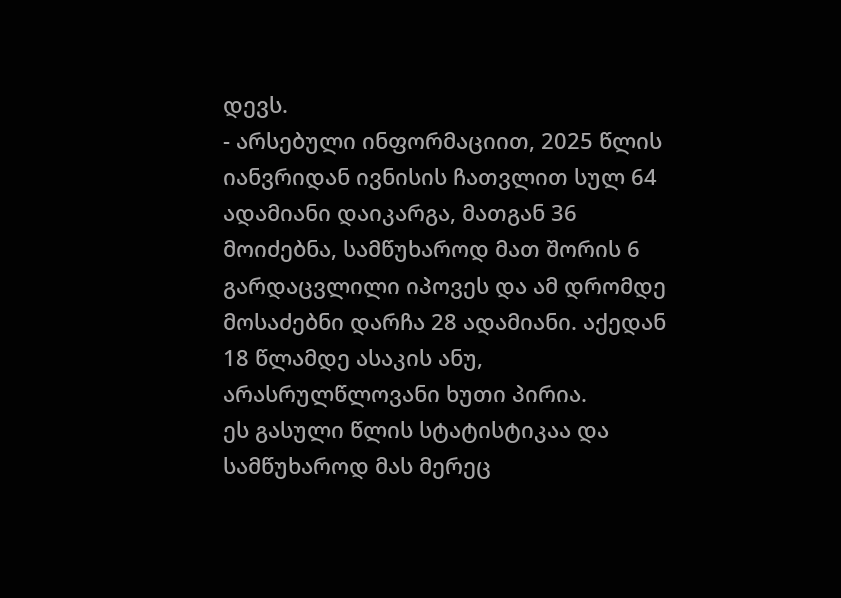დევს.
- არსებული ინფორმაციით, 2025 წლის იანვრიდან ივნისის ჩათვლით სულ 64 ადამიანი დაიკარგა, მათგან 36 მოიძებნა, სამწუხაროდ მათ შორის 6 გარდაცვლილი იპოვეს და ამ დრომდე მოსაძებნი დარჩა 28 ადამიანი. აქედან 18 წლამდე ასაკის ანუ, არასრულწლოვანი ხუთი პირია.
ეს გასული წლის სტატისტიკაა და სამწუხაროდ მას მერეც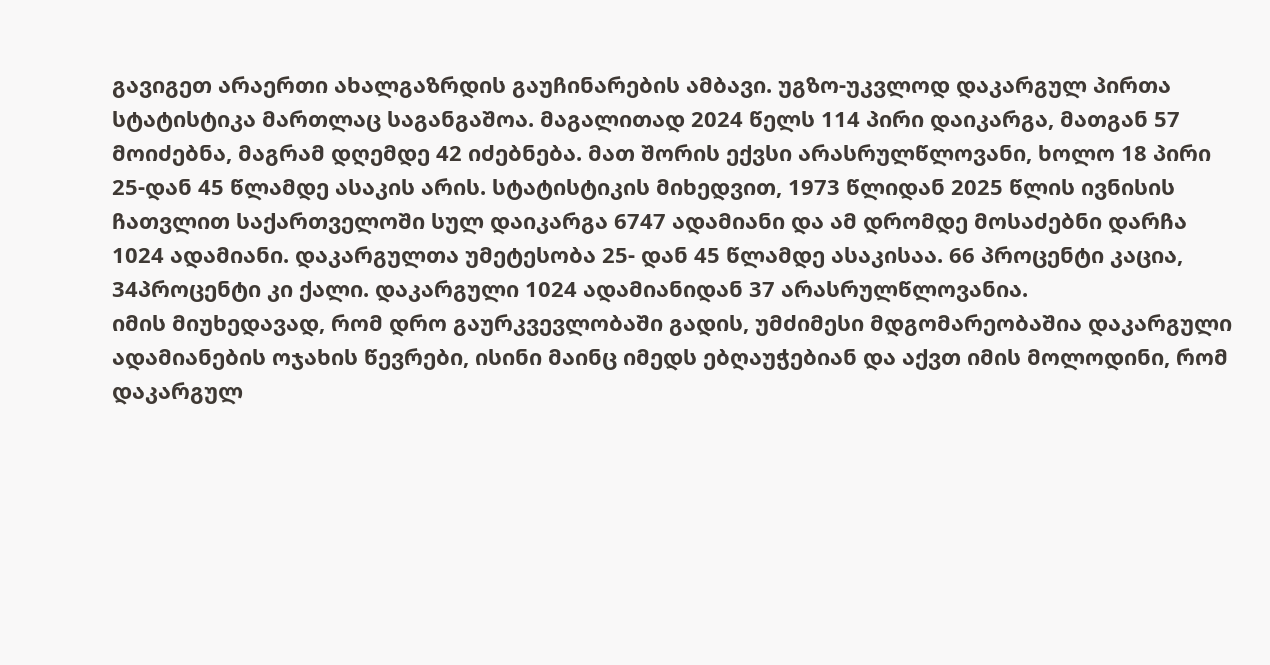გავიგეთ არაერთი ახალგაზრდის გაუჩინარების ამბავი. უგზო-უკვლოდ დაკარგულ პირთა სტატისტიკა მართლაც საგანგაშოა. მაგალითად 2024 წელს 114 პირი დაიკარგა, მათგან 57 მოიძებნა, მაგრამ დღემდე 42 იძებნება. მათ შორის ექვსი არასრულწლოვანი, ხოლო 18 პირი 25-დან 45 წლამდე ასაკის არის. სტატისტიკის მიხედვით, 1973 წლიდან 2025 წლის ივნისის ჩათვლით საქართველოში სულ დაიკარგა 6747 ადამიანი და ამ დრომდე მოსაძებნი დარჩა 1024 ადამიანი. დაკარგულთა უმეტესობა 25- დან 45 წლამდე ასაკისაა. 66 პროცენტი კაცია, 34პროცენტი კი ქალი. დაკარგული 1024 ადამიანიდან 37 არასრულწლოვანია.
იმის მიუხედავად, რომ დრო გაურკვევლობაში გადის, უმძიმესი მდგომარეობაშია დაკარგული ადამიანების ოჯახის წევრები, ისინი მაინც იმედს ებღაუჭებიან და აქვთ იმის მოლოდინი, რომ დაკარგულ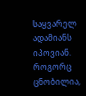საყვარელ ადამიანს იპოვიან. როგორც ცნობილია,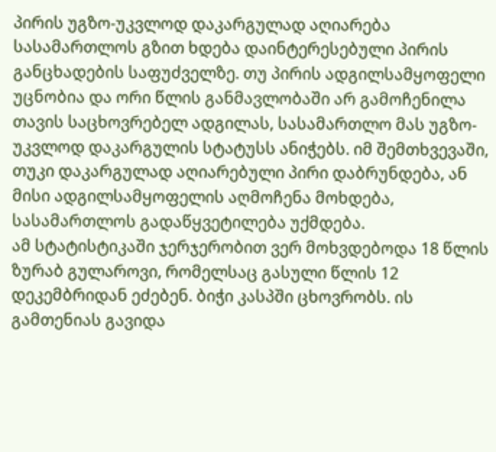პირის უგზო-უკვლოდ დაკარგულად აღიარება სასამართლოს გზით ხდება დაინტერესებული პირის განცხადების საფუძველზე. თუ პირის ადგილსამყოფელი უცნობია და ორი წლის განმავლობაში არ გამოჩენილა თავის საცხოვრებელ ადგილას, სასამართლო მას უგზო-უკვლოდ დაკარგულის სტატუსს ანიჭებს. იმ შემთხვევაში, თუკი დაკარგულად აღიარებული პირი დაბრუნდება, ან მისი ადგილსამყოფელის აღმოჩენა მოხდება, სასამართლოს გადაწყვეტილება უქმდება.
ამ სტატისტიკაში ჯერჯერობით ვერ მოხვდებოდა 18 წლის ზურაბ გულაროვი, რომელსაც გასული წლის 12 დეკემბრიდან ეძებენ. ბიჭი კასპში ცხოვრობს. ის გამთენიას გავიდა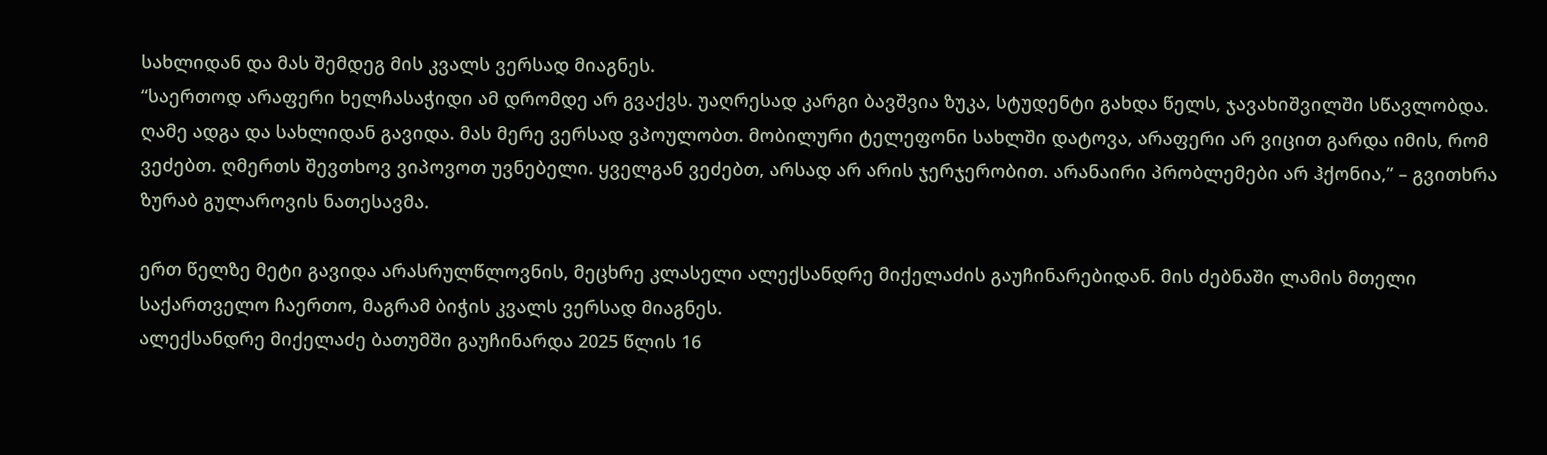სახლიდან და მას შემდეგ მის კვალს ვერსად მიაგნეს.
“საერთოდ არაფერი ხელჩასაჭიდი ამ დრომდე არ გვაქვს. უაღრესად კარგი ბავშვია ზუკა, სტუდენტი გახდა წელს, ჯავახიშვილში სწავლობდა. ღამე ადგა და სახლიდან გავიდა. მას მერე ვერსად ვპოულობთ. მობილური ტელეფონი სახლში დატოვა, არაფერი არ ვიცით გარდა იმის, რომ ვეძებთ. ღმერთს შევთხოვ ვიპოვოთ უვნებელი. ყველგან ვეძებთ, არსად არ არის ჯერჯერობით. არანაირი პრობლემები არ ჰქონია,” – გვითხრა ზურაბ გულაროვის ნათესავმა.

ერთ წელზე მეტი გავიდა არასრულწლოვნის, მეცხრე კლასელი ალექსანდრე მიქელაძის გაუჩინარებიდან. მის ძებნაში ლამის მთელი საქართველო ჩაერთო, მაგრამ ბიჭის კვალს ვერსად მიაგნეს.
ალექსანდრე მიქელაძე ბათუმში გაუჩინარდა 2025 წლის 16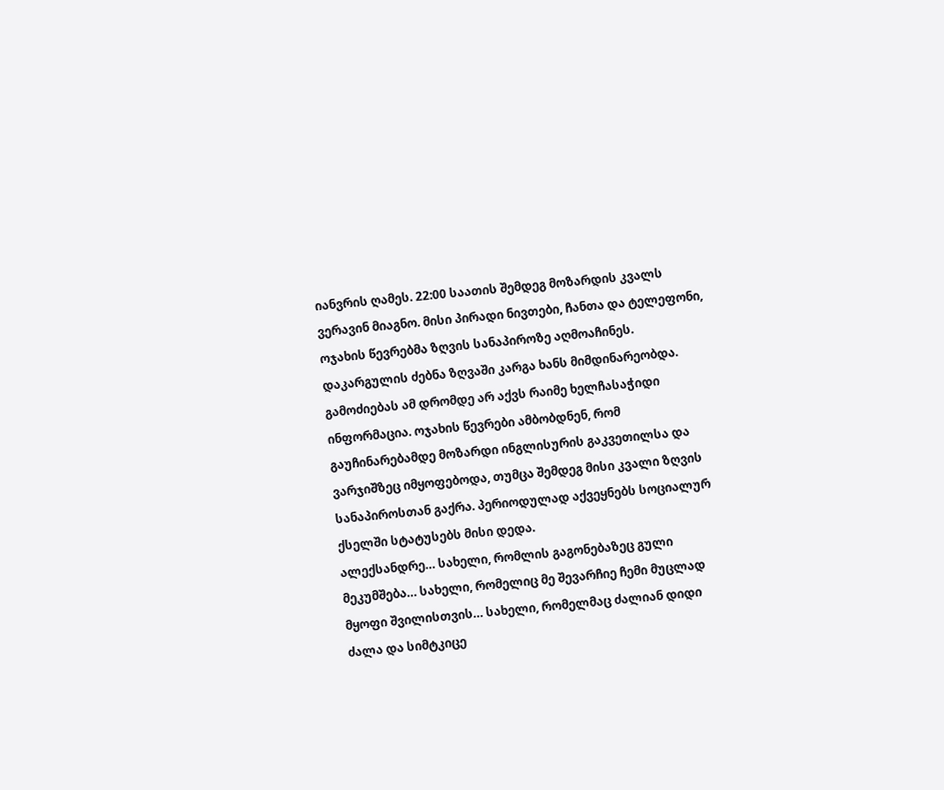იანვრის ღამეს. 22:00 საათის შემდეგ მოზარდის კვალს ვერავინ მიაგნო. მისი პირადი ნივთები, ჩანთა და ტელეფონი, ოჯახის წევრებმა ზღვის სანაპიროზე აღმოაჩინეს. დაკარგულის ძებნა ზღვაში კარგა ხანს მიმდინარეობდა. გამოძიებას ამ დრომდე არ აქვს რაიმე ხელჩასაჭიდი ინფორმაცია. ოჯახის წევრები ამბობდნენ, რომ გაუჩინარებამდე მოზარდი ინგლისურის გაკვეთილსა და ვარჯიშზეც იმყოფებოდა, თუმცა შემდეგ მისი კვალი ზღვის სანაპიროსთან გაქრა. პერიოდულად აქვეყნებს სოციალურ ქსელში სტატუსებს მისი დედა.
ალექსანდრე… სახელი, რომლის გაგონებაზეც გული მეკუმშება… სახელი, რომელიც მე შევარჩიე ჩემი მუცლად მყოფი შვილისთვის… სახელი, რომელმაც ძალიან დიდი ძალა და სიმტკიცე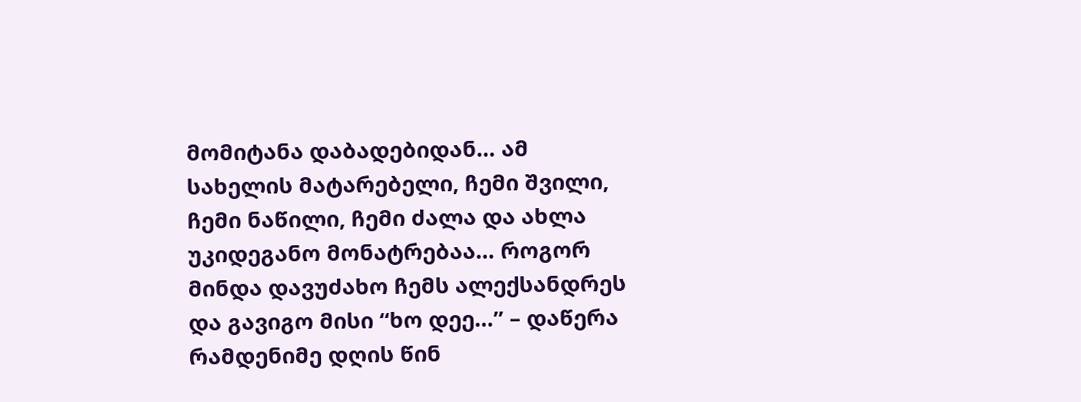მომიტანა დაბადებიდან… ამ სახელის მატარებელი, ჩემი შვილი, ჩემი ნაწილი, ჩემი ძალა და ახლა უკიდეგანო მონატრებაა… როგორ მინდა დავუძახო ჩემს ალექსანდრეს და გავიგო მისი “ხო დეე…” – დაწერა რამდენიმე დღის წინ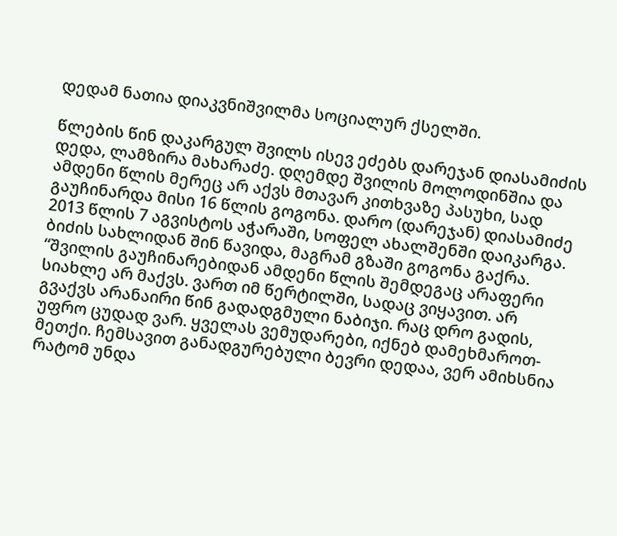დედამ ნათია დიაკვნიშვილმა სოციალურ ქსელში.

წლების წინ დაკარგულ შვილს ისევ ეძებს დარეჯან დიასამიძის დედა, ლამზირა მახარაძე. დღემდე შვილის მოლოდინშია და ამდენი წლის მერეც არ აქვს მთავარ კითხვაზე პასუხი, სად გაუჩინარდა მისი 16 წლის გოგონა. დარო (დარეჯან) დიასამიძე 2013 წლის 7 აგვისტოს აჭარაში, სოფელ ახალშენში დაიკარგა. ბიძის სახლიდან შინ წავიდა, მაგრამ გზაში გოგონა გაქრა.
“შვილის გაუჩინარებიდან ამდენი წლის შემდეგაც არაფერი სიახლე არ მაქვს. ვართ იმ წერტილში, სადაც ვიყავით. არ გვაქვს არანაირი წინ გადადგმული ნაბიჯი. რაც დრო გადის, უფრო ცუდად ვარ. ყველას ვემუდარები, იქნებ დამეხმაროთ-მეთქი. ჩემსავით განადგურებული ბევრი დედაა, ვერ ამიხსნია რატომ უნდა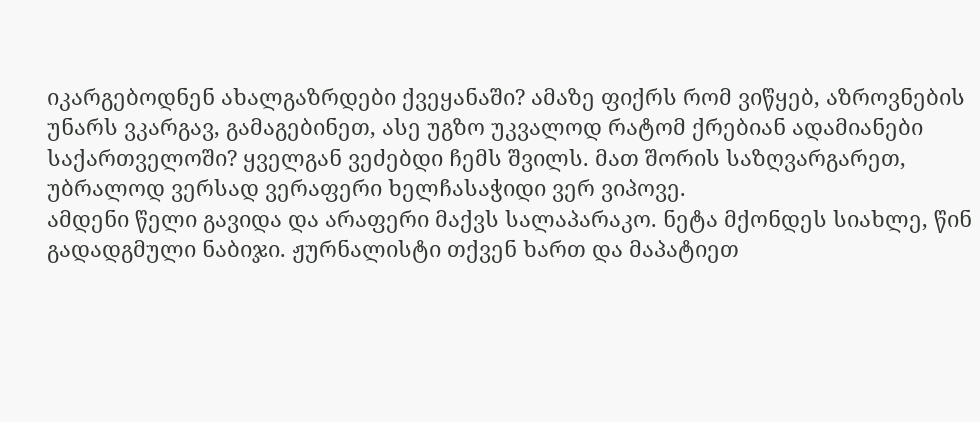იკარგებოდნენ ახალგაზრდები ქვეყანაში? ამაზე ფიქრს რომ ვიწყებ, აზროვნების უნარს ვკარგავ, გამაგებინეთ, ასე უგზო უკვალოდ რატომ ქრებიან ადამიანები საქართველოში? ყველგან ვეძებდი ჩემს შვილს. მათ შორის საზღვარგარეთ, უბრალოდ ვერსად ვერაფერი ხელჩასაჭიდი ვერ ვიპოვე.
ამდენი წელი გავიდა და არაფერი მაქვს სალაპარაკო. ნეტა მქონდეს სიახლე, წინ გადადგმული ნაბიჯი. ჟურნალისტი თქვენ ხართ და მაპატიეთ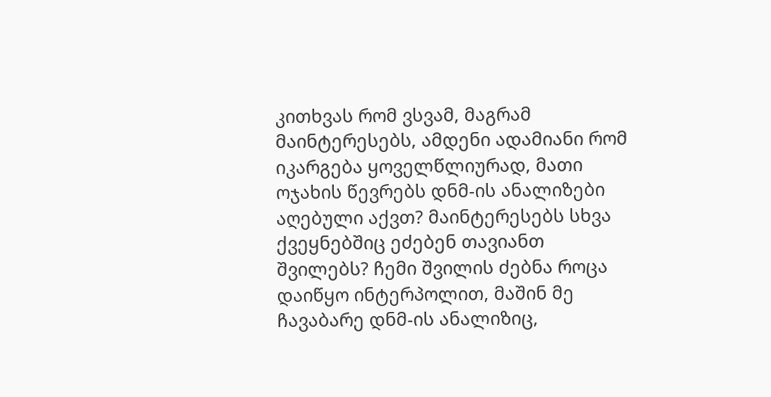კითხვას რომ ვსვამ, მაგრამ მაინტერესებს, ამდენი ადამიანი რომ იკარგება ყოველწლიურად, მათი ოჯახის წევრებს დნმ-ის ანალიზები აღებული აქვთ? მაინტერესებს სხვა ქვეყნებშიც ეძებენ თავიანთ შვილებს? ჩემი შვილის ძებნა როცა დაიწყო ინტერპოლით, მაშინ მე ჩავაბარე დნმ-ის ანალიზიც,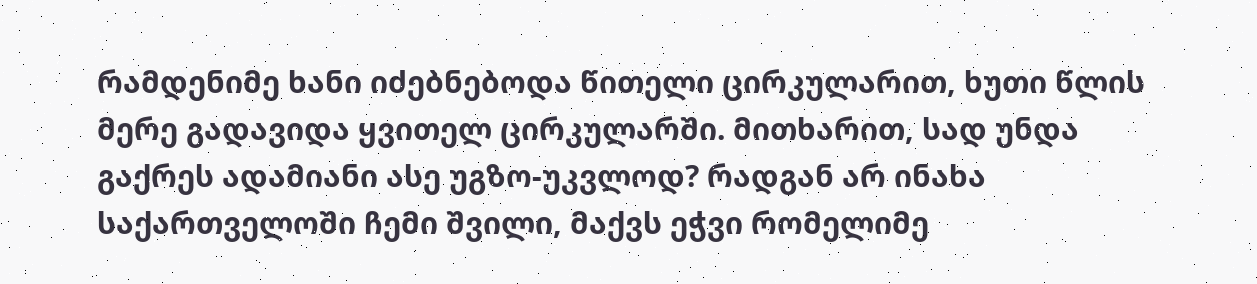რამდენიმე ხანი იძებნებოდა წითელი ცირკულარით, ხუთი წლის მერე გადავიდა ყვითელ ცირკულარში. მითხარით, სად უნდა გაქრეს ადამიანი ასე უგზო-უკვლოდ? რადგან არ ინახა საქართველოში ჩემი შვილი, მაქვს ეჭვი რომელიმე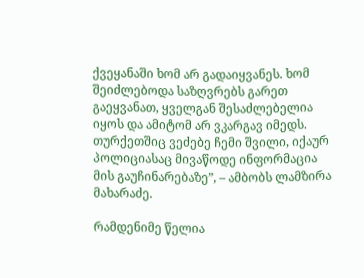ქვეყანაში ხომ არ გადაიყვანეს. ხომ შეიძლებოდა საზღვრებს გარეთ გაეყვანათ, ყველგან შესაძლებელია იყოს და ამიტომ არ ვკარგავ იმედს. თურქეთშიც ვეძებე ჩემი შვილი, იქაურ პოლიციასაც მივაწოდე ინფორმაცია მის გაუჩინარებაზე”, – ამბობს ლამზირა მახარაძე.

რამდენიმე წელია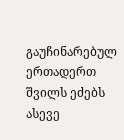გაუჩინარებულ ერთადერთ შვილს ეძებს ასევე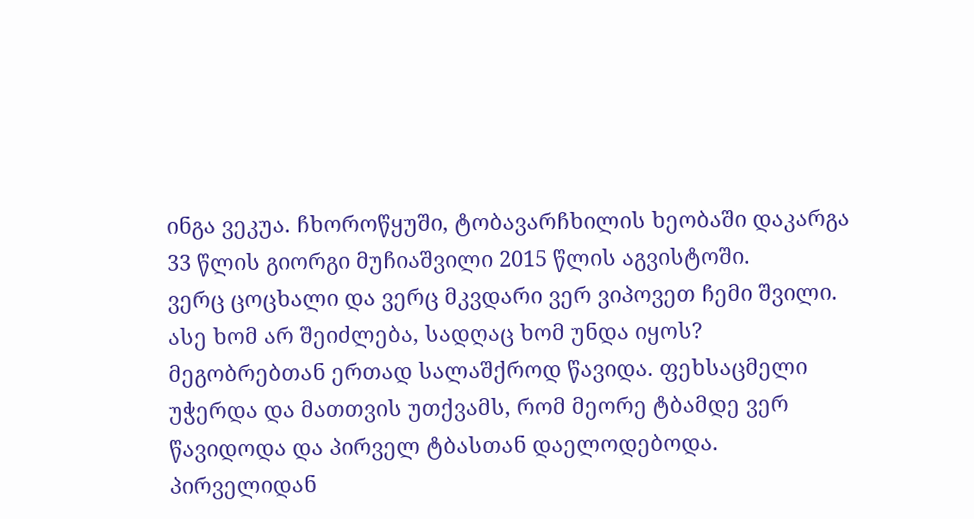ინგა ვეკუა. ჩხოროწყუში, ტობავარჩხილის ხეობაში დაკარგა 33 წლის გიორგი მუჩიაშვილი 2015 წლის აგვისტოში.
ვერც ცოცხალი და ვერც მკვდარი ვერ ვიპოვეთ ჩემი შვილი. ასე ხომ არ შეიძლება, სადღაც ხომ უნდა იყოს? მეგობრებთან ერთად სალაშქროდ წავიდა. ფეხსაცმელი უჭერდა და მათთვის უთქვამს, რომ მეორე ტბამდე ვერ წავიდოდა და პირველ ტბასთან დაელოდებოდა. პირველიდან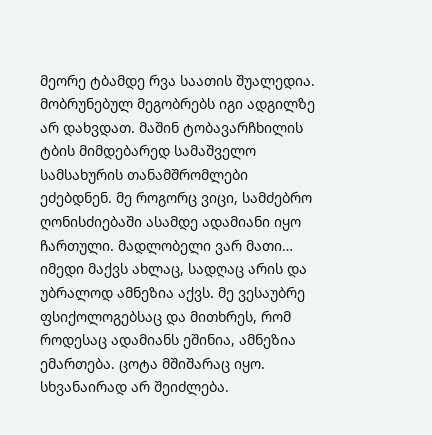მეორე ტბამდე რვა საათის შუალედია. მობრუნებულ მეგობრებს იგი ადგილზე არ დახვდათ. მაშინ ტობავარჩხილის ტბის მიმდებარედ სამაშველო სამსახურის თანამშრომლები ეძებდნენ. მე როგორც ვიცი, სამძებრო ღონისძიებაში ასამდე ადამიანი იყო ჩართული. მადლობელი ვარ მათი… იმედი მაქვს ახლაც, სადღაც არის და უბრალოდ ამნეზია აქვს. მე ვესაუბრე ფსიქოლოგებსაც და მითხრეს, რომ როდესაც ადამიანს ეშინია, ამნეზია ემართება. ცოტა მშიშარაც იყო. სხვანაირად არ შეიძლება.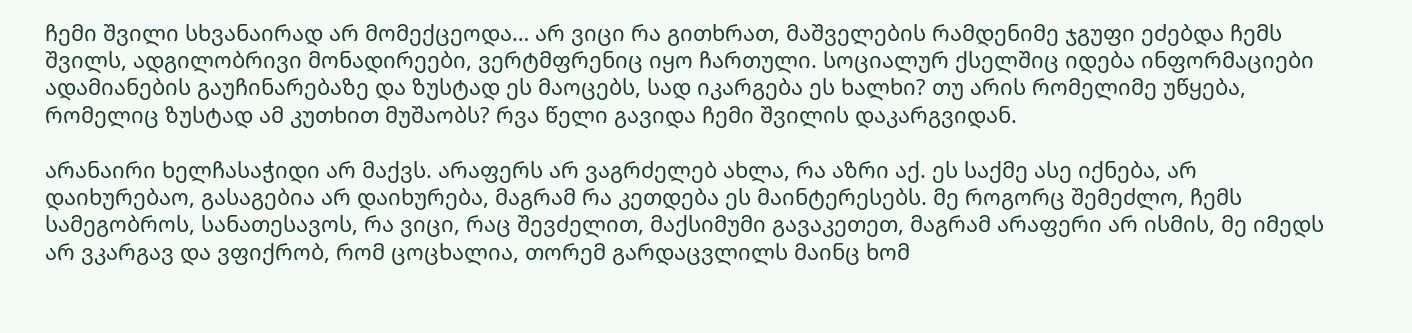ჩემი შვილი სხვანაირად არ მომექცეოდა… არ ვიცი რა გითხრათ, მაშველების რამდენიმე ჯგუფი ეძებდა ჩემს შვილს, ადგილობრივი მონადირეები, ვერტმფრენიც იყო ჩართული. სოციალურ ქსელშიც იდება ინფორმაციები ადამიანების გაუჩინარებაზე და ზუსტად ეს მაოცებს, სად იკარგება ეს ხალხი? თუ არის რომელიმე უწყება, რომელიც ზუსტად ამ კუთხით მუშაობს? რვა წელი გავიდა ჩემი შვილის დაკარგვიდან.

არანაირი ხელჩასაჭიდი არ მაქვს. არაფერს არ ვაგრძელებ ახლა, რა აზრი აქ. ეს საქმე ასე იქნება, არ დაიხურებაო, გასაგებია არ დაიხურება, მაგრამ რა კეთდება ეს მაინტერესებს. მე როგორც შემეძლო, ჩემს სამეგობროს, სანათესავოს, რა ვიცი, რაც შევძელით, მაქსიმუმი გავაკეთეთ, მაგრამ არაფერი არ ისმის, მე იმედს არ ვკარგავ და ვფიქრობ, რომ ცოცხალია, თორემ გარდაცვლილს მაინც ხომ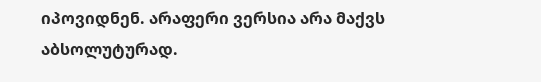იპოვიდნენ. არაფერი ვერსია არა მაქვს აბსოლუტურად.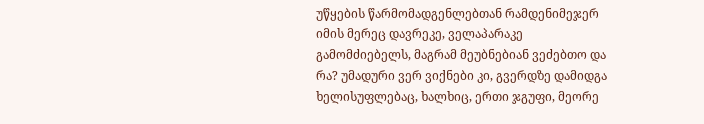უწყების წარმომადგენლებთან რამდენიმეჯერ იმის მერეც დავრეკე, ველაპარაკე გამომძიებელს, მაგრამ მეუბნებიან ვეძებთო და რა? უმადური ვერ ვიქნები კი, გვერდზე დამიდგა ხელისუფლებაც, ხალხიც, ერთი ჯგუფი, მეორე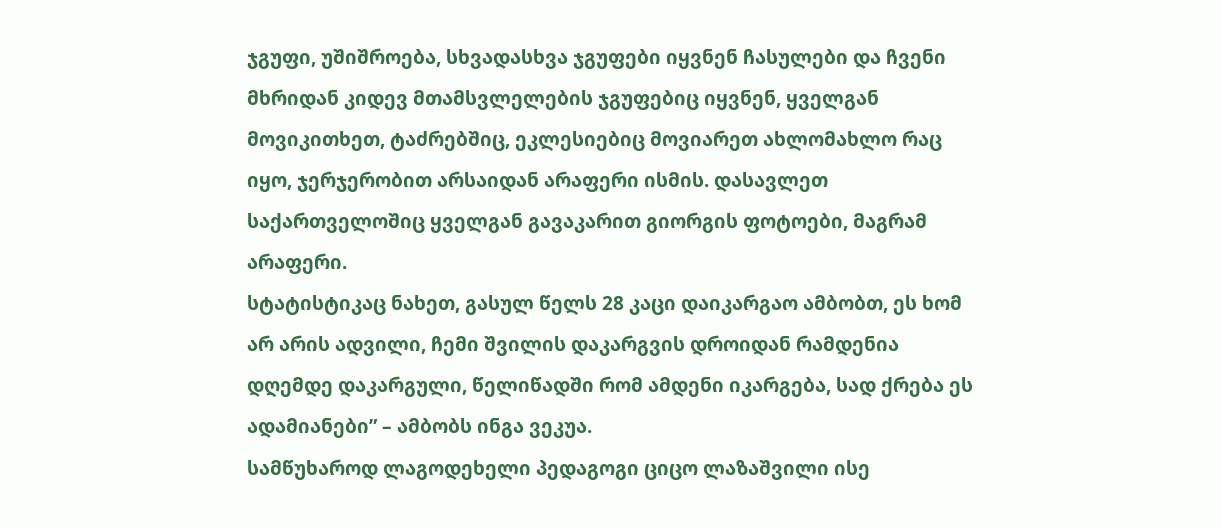ჯგუფი, უშიშროება, სხვადასხვა ჯგუფები იყვნენ ჩასულები და ჩვენი მხრიდან კიდევ მთამსვლელების ჯგუფებიც იყვნენ, ყველგან მოვიკითხეთ, ტაძრებშიც, ეკლესიებიც მოვიარეთ ახლომახლო რაც იყო, ჯერჯერობით არსაიდან არაფერი ისმის. დასავლეთ საქართველოშიც ყველგან გავაკარით გიორგის ფოტოები, მაგრამ არაფერი.
სტატისტიკაც ნახეთ, გასულ წელს 28 კაცი დაიკარგაო ამბობთ, ეს ხომ არ არის ადვილი, ჩემი შვილის დაკარგვის დროიდან რამდენია დღემდე დაკარგული, წელიწადში რომ ამდენი იკარგება, სად ქრება ეს ადამიანები” – ამბობს ინგა ვეკუა.
სამწუხაროდ ლაგოდეხელი პედაგოგი ციცო ლაზაშვილი ისე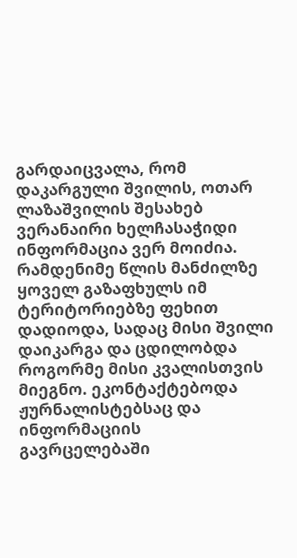გარდაიცვალა, რომ დაკარგული შვილის, ოთარ ლაზაშვილის შესახებ ვერანაირი ხელჩასაჭიდი ინფორმაცია ვერ მოიძია.
რამდენიმე წლის მანძილზე ყოველ გაზაფხულს იმ ტერიტორიებზე ფეხით დადიოდა, სადაც მისი შვილი დაიკარგა და ცდილობდა როგორმე მისი კვალისთვის მიეგნო. ეკონტაქტებოდა ჟურნალისტებსაც და ინფორმაციის გავრცელებაში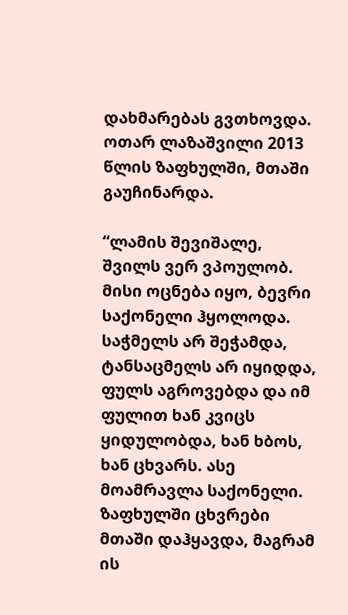დახმარებას გვთხოვდა. ოთარ ლაზაშვილი 2013 წლის ზაფხულში, მთაში გაუჩინარდა.

“ლამის შევიშალე, შვილს ვერ ვპოულობ. მისი ოცნება იყო, ბევრი საქონელი ჰყოლოდა. საჭმელს არ შეჭამდა, ტანსაცმელს არ იყიდდა, ფულს აგროვებდა და იმ ფულით ხან კვიცს ყიდულობდა, ხან ხბოს, ხან ცხვარს. ასე მოამრავლა საქონელი. ზაფხულში ცხვრები მთაში დაჰყავდა, მაგრამ ის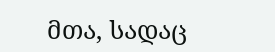მთა, სადაც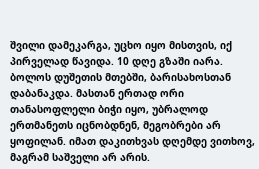შვილი დამეკარგა, უცხო იყო მისთვის, იქ პირველად წავიდა. 10 დღე გზაში იარა. ბოლოს დუშეთის მთებში, ბარისახოსთან დაბანაკდა. მასთან ერთად ორი თანასოფლელი ბიჭი იყო, უბრალოდ ერთმანეთს იცნობდნენ, მეგობრები არ ყოფილან. იმათ დაკითხვას დღემდე ვითხოვ, მაგრამ საშველი არ არის.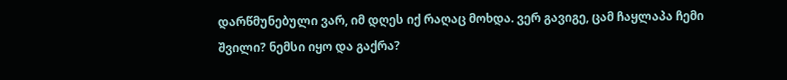დარწმუნებული ვარ, იმ დღეს იქ რაღაც მოხდა. ვერ გავიგე, ცამ ჩაყლაპა ჩემი შვილი? ნემსი იყო და გაქრა?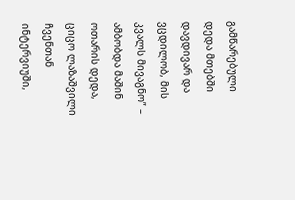გამწარებული დედა მთებში დავდივარ და ვცდილობ, მის კვალს მივაგნო” – ამბობდა მაშინ ოთარის დედა, ციცო ლაზაშვილი ჩვენთან ინტერვიუში,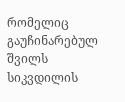რომელიც გაუჩინარებულ შვილს სიკვდილის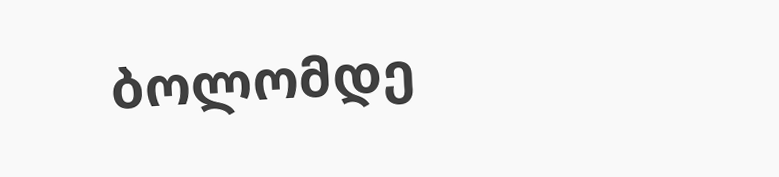ბოლომდე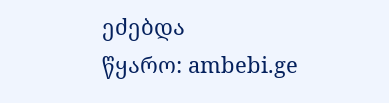ეძებდა
წყარო: ambebi.ge